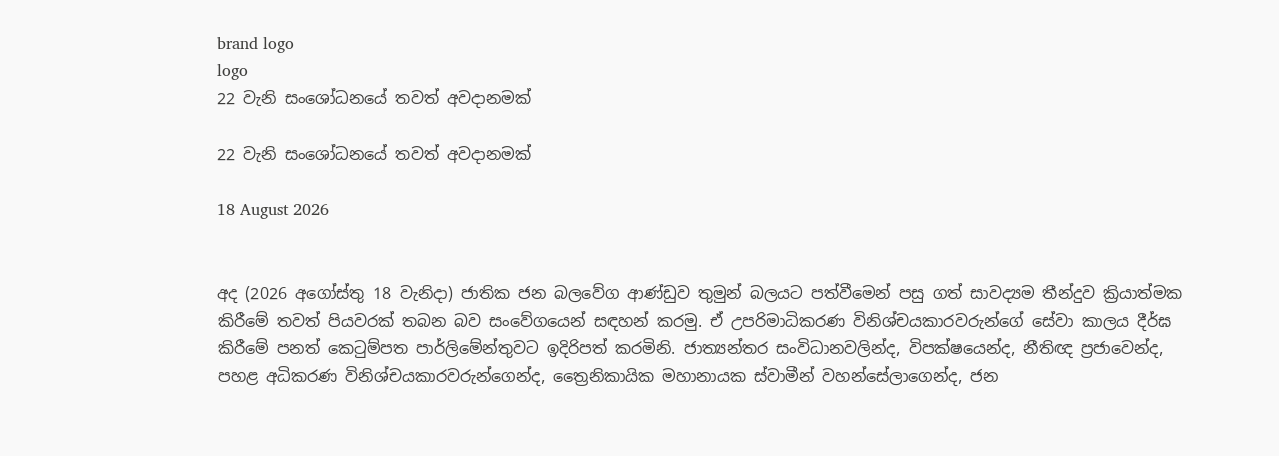brand logo
logo
22 වැනි සංශෝධනයේ තවත් අවදානමක්

22 වැනි සංශෝධනයේ තවත් අවදානමක්

18 August 2026


අද (2026 අගෝස්තු 18 වැනිදා) ජාතික ජන බලවේග ආණ්ඩුව තුමුන් බලයට පත්වීමෙන් පසු ගත් සාවද්‍යම තීන්දුව ක්‍රියාත්මක කිරීමේ තවත් පියවරක් තබන බව සංවේගයෙන් සඳහන් කරමු. ඒ උපරිමාධිකරණ විනිශ්චයකාරවරුන්ගේ සේවා කාලය දීර්ඝ කිරීමේ පනත් කෙටුම්පත පාර්ලිමේන්තුවට ඉදිරිපත් කරමිනි. ජාත්‍යන්තර සංවිධානවලින්ද, විපක්ෂයෙන්ද, නීතිඥ ප්‍රජාවෙන්ද, පහළ අධිකරණ විනිශ්චයකාරවරුන්ගෙන්ද, ත්‍රෛනිකායික මහානායක ස්වාමීන් වහන්සේලාගෙන්ද, ජන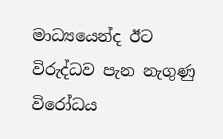මාධ්‍යයෙන්ද ඊට විරුද්ධව පැන නැගුණු විරෝධය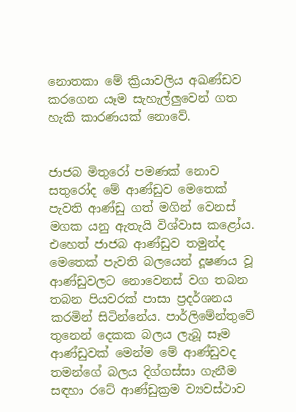නොතකා මේ ක්‍රියාවලිය අඛණ්ඩව කරගෙන යෑම සැහැල්ලුවෙන් ගත හැකි කාරණයක් නොවේ.


ජාජබ මිතුරෝ පමණක් නොව සතුරෝද මේ ආණ්ඩුව මෙතෙක් පැවති ආණ්ඩු ගත් මගින් වෙනස් මගක යනු ඇතැයි විශ්වාස කළෝය. එහෙත් ජාජබ ආණ්ඩුව තමුන්ද මෙතෙක් පැවති බලයෙන් දූෂණය වූ ආණ්ඩුවලට නොවෙනස් වග තබන තබන පියවරක් පාසා ප්‍රදර්ශනය කරමින් සිටින්නේය. පාර්ලිමේන්තුවේ තුනෙන් දෙකක බලය ලැබූ සෑම ආණ්ඩුවක් මෙන්ම මේ ආණ්ඩුවද තමන්ගේ බලය දිග්ගස්සා ගැනීම සඳහා රටේ ආණ්ඩුක්‍රම ව්‍යවස්ථාව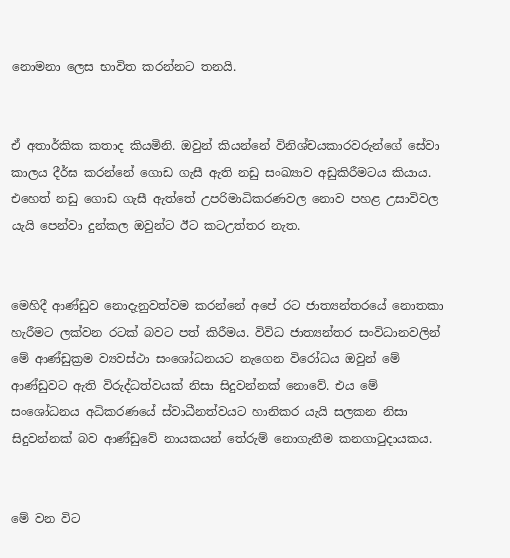නොමනා ලෙස භාවිත කරන්නට තනයි.


ඒ අතාර්කික කතාද කියමිනි. ඔවුන් කියන්නේ විනිශ්චයකාරවරුන්ගේ සේවා කාලය දීර්ඝ කරන්නේ ගොඩ ගැසී ඇති නඩු සංඛ්‍යාව අඩුකිරීමටය කියාය. එහෙත් නඩු ගොඩ ගැසී ඇත්තේ උපරිමාධිකරණවල නොව පහළ උසාවිවල යැයි පෙන්වා දුන්කල ඔවුන්ට ඊට කටඋත්තර නැත.


මෙහිදී ආණ්ඩුව නොදැනුවත්වම කරන්නේ අපේ රට ජාත්‍යන්තරයේ නොතකා හැරීමට ලක්වන රටක් බවට පත් කිරීමය. විවිධ ජාත්‍යන්තර සංවිධානවලින් මේ ආණ්ඩුක්‍රම ව්‍යවස්ථා සංශෝධනයට නැගෙන විරෝධය ඔවුන් මේ ආණ්ඩුවට ඇති විරුද්ධත්වයක් නිසා සිදුවන්නක් නොවේ. එය මේ සංශෝධනය අධිකරණයේ ස්වාධීනත්වයට හානිකර යැයි සලකන නිසා සිදුවන්නක් බව ආණ්ඩුවේ නායකයන් තේරුම් නොගැනීම කනගාටුදායකය.


මේ වන විට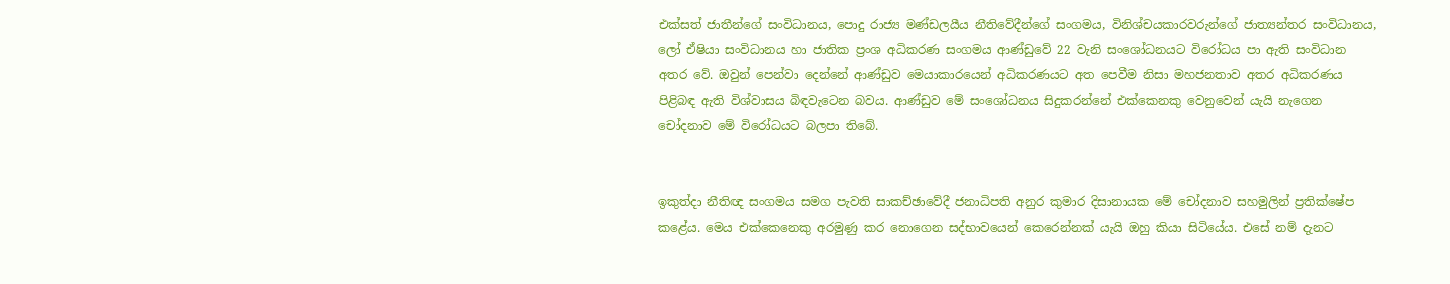එක්සත් ජාතීන්ගේ සංවිධානය, පොදු රාජ්‍ය මණ්ඩලයීය නීතිවේදීන්ගේ සංගමය, විනිශ්චයකාරවරුන්ගේ ජාත්‍යන්තර සංවිධානය, ලෝ ඒෂියා සංවිධානය හා ජාතික ප්‍රංශ අධිකරණ සංගමය ආණ්ඩුවේ 22 වැනි සංශෝධනයට විරෝධය පා ඇති සංවිධාන අතර වේ. ඔවුන් පෙන්වා දෙන්නේ ආණ්ඩුව මෙයාකාරයෙන් අධිකරණයට අත පෙවීම නිසා මහජනතාව අතර අධිකරණය පිළිබඳ ඇති විශ්වාසය බිඳවැටෙන බවය. ආණ්ඩුව මේ සංශෝධනය සිදුකරන්නේ එක්කෙනකු වෙනුවෙන් යැයි නැගෙන චෝදනාව මේ විරෝධයට බලපා තිබේ.


ඉකුත්දා නීතිඥ සංගමය සමග පැවති සාකච්ඡාවේදී ජනාධිපති අනුර කුමාර දිසානායක මේ චෝදනාව සහමුලින් ප්‍රතික්ෂේප කළේය. මෙය එක්කෙනෙකු අරමුණු කර නොගෙන සද්භාවයෙන් කෙරෙන්නක් යැයි ඔහු කියා සිටියේය. එසේ නම් දැනට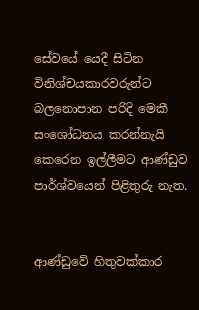සේවයේ යෙදී සිටින විනිශ්චයකාරවරුන්ට බලනොපාන පරිදි මෙකී සංශෝධනය කරන්නැයි කෙරෙන ඉල්ලීමට ආණ්ඩුව පාර්ශ්වයෙන් පිළිතුරු නැත.


ආණ්ඩුවේ හිතුවක්කාර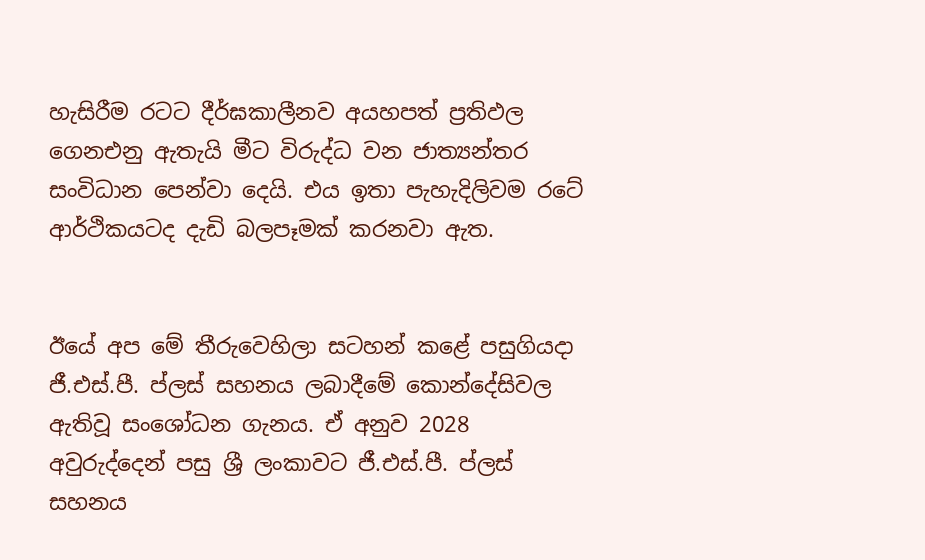හැසිරීම රටට දීර්ඝකාලීනව අයහපත් ප්‍රතිඵල ගෙනඑනු ඇතැයි මීට විරුද්ධ වන ජාත්‍යන්තර සංවිධාන පෙන්වා දෙයි. එය ඉතා පැහැදිලිවම රටේ ආර්ථිකයටද දැඩි බලපෑමක් කරනවා ඇත.


ඊයේ අප මේ තීරුවෙහිලා සටහන් කළේ පසුගියදා ජී.එස්.පී. ප්ලස් සහනය ලබාදීමේ කොන්දේසිවල ඇතිවූ සංශෝධන ගැනය. ඒ අනුව 2028 අවුරුද්දෙන් පසු ශ්‍රී ලංකාවට ජී.එස්.පී. ප්ලස් සහනය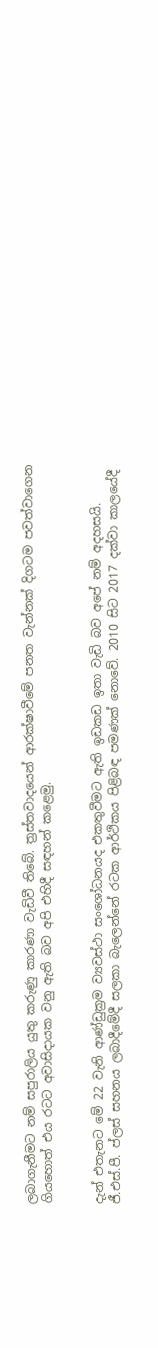ලබාගැනීමට නම් සපුරාලිය යුතු කරුණු කාරණා වැඩිවී තිබේ. ත්‍රස්තවාදයෙන් ආරක්ෂාවීමේ පනත වැන්නක් දිගටම පවත්වාගෙන ගියහොත් එය රටට අවාසිදායක වනු ඇති බව අපි එහිදී සඳහන් කළෙමු.


දැන් එතැනට මේ 22 වැනි ආණ්ඩුක්‍රම ව්‍යවස්ථා සංශෝධනයද එකතුවීමට ඇති ඉඩකඩ ඉතා වැඩි බව අපේ නම් අදහසයි. ජී.එස්.පී. ප්ලස් සහනය ලබාදීමේදී සලකා බැලෙන්නේ රටක ආර්ථිකය පිළිබඳ පමණක් නොවේ. 2010 සිට 2017 දක්වා කාලයේදී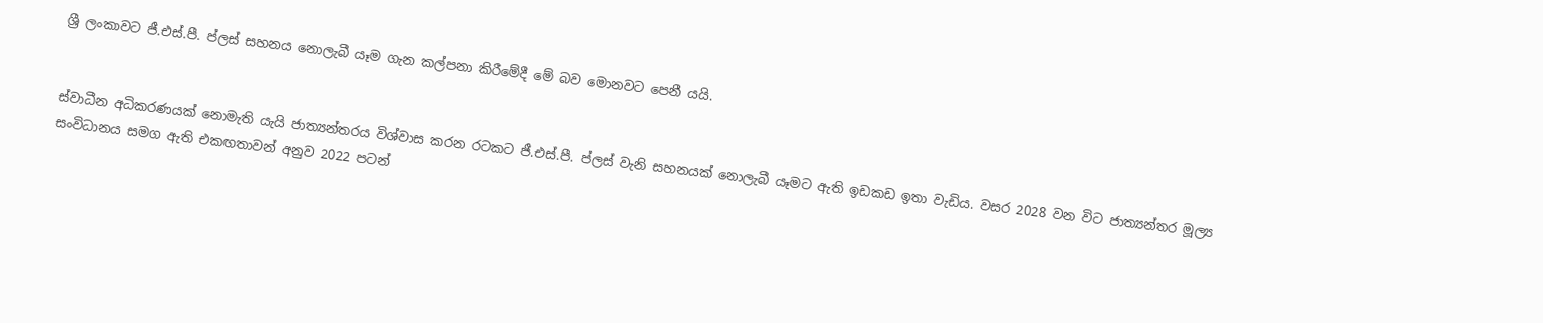ශ්‍රී ලංකාවට ජී.එස්.පී. ප්ලස් සහනය නොලැබී යෑම ගැන කල්පනා කිරීමේදී මේ බව මොනවට පෙනී යයි.


ස්වාධීන අධිකරණයක් නොමැති යැයි ජාත්‍යන්තරය විශ්වාස කරන රටකට ජී.එස්.පී. ප්ලස් වැනි සහනයක් නොලැබී යෑමට ඇති ඉඩකඩ ඉතා වැඩිය. වසර 2028 වන විට ජාත්‍යන්තර මූල්‍ය සංවිධානය සමග ඇති එකඟතාවන් අනුව 2022 පටන්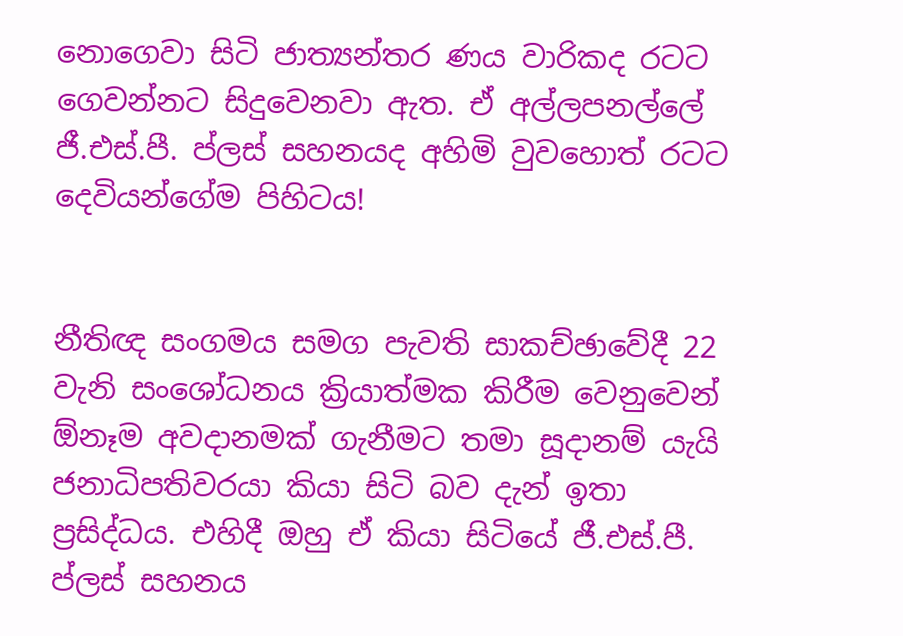නොගෙවා සිටි ජාත්‍යන්තර ණය වාරිකද රටට ගෙවන්නට සිදුවෙනවා ඇත. ඒ අල්ලපනල්ලේ ජී.එස්.පී. ප්ලස් සහනයද අහිමි වුවහොත් රටට දෙවියන්ගේම පිහිටය!


නීතිඥ සංගමය සමග පැවති සාකච්ඡාවේදී 22 වැනි සංශෝධනය ක්‍රියාත්මක කිරීම වෙනුවෙන් ඕනෑම අවදානමක් ගැනීමට තමා සූදානම් යැයි ජනාධිපතිවරයා කියා සිටි බව දැන් ඉතා ප්‍රසිද්ධය. එහිදී ඔහු ඒ කියා සිටියේ ජී.එස්.පී. ප්ලස් සහනය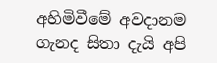අහිමිවීමේ අවදානම ගැනද සිතා දැයි අපි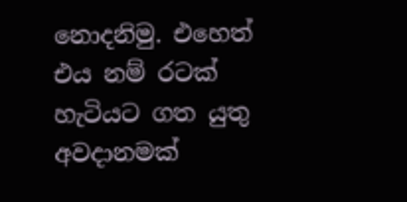නොදනිමු. එහෙත් එය නම් රටක් හැටියට ගත යුතු අවදානමක්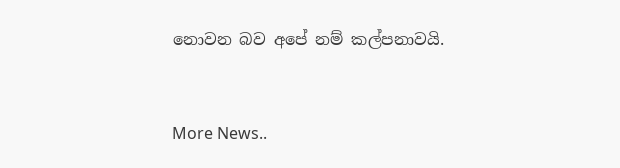නොවන බව අපේ නම් කල්පනාවයි.



More News..